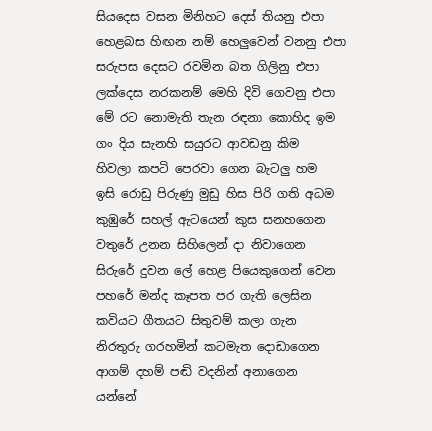සියදෙස වසන මිනිහට දෙස් තියනු එපා
හෙළබස හිඟන නම් හෙලුවෙන් වනනු එපා
සරුපස දෙසට රවමින බත ගිලිනු එපා
ලක්දෙස නරකනම් මෙහි දිවි ගෙවනු එපා
මේ රට නොමැති තැන රඳනා කොහිද ඉම
ගං දිය සැනහි සයුරට ආවඩනු කිම
හිවලා කපටි පෙරවා ගෙන බැටලු හම
ඉසි රොඩු පිරුණු මුඩු හිස පිරි ගති අධම
කුඹුරේ සහල් ඇටයෙන් කුස සනහගෙන
වතුරේ උනන සිහිලෙන් දා නිවාගෙන
සිරුරේ දුවන ලේ හෙළ පියෙකුගෙන් වෙන
පහරේ මන්ද කෑපත පර ගැති ලෙසින
කවියට ගීතයට සිතුවම් කලා ගැන
නිරතුරු ගරහමින් කටමැත දොඩාගෙන
ආගම් දහම් පඬි වදනින් අනාගෙන
යන්නේ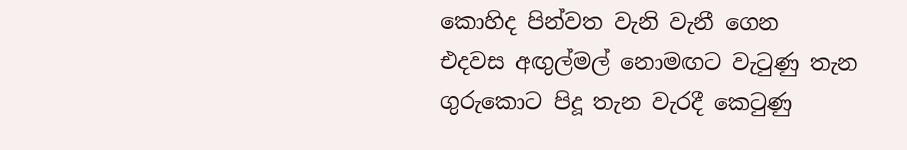කොහිද පින්වත වැනි වැනී ගෙන
එදවස අඟුල්මල් නොමඟට වැටුණු තැන
ගුරුකොට පිදූ තැන වැරදී කෙටුණු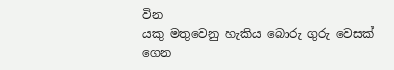වින
යකු මතුවෙනු හැකිය බොරු ගුරු වෙසක් ගෙන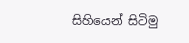සිහියෙන් සිටිමු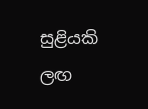සුළියකි ලඟ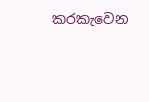කරකැවෙන